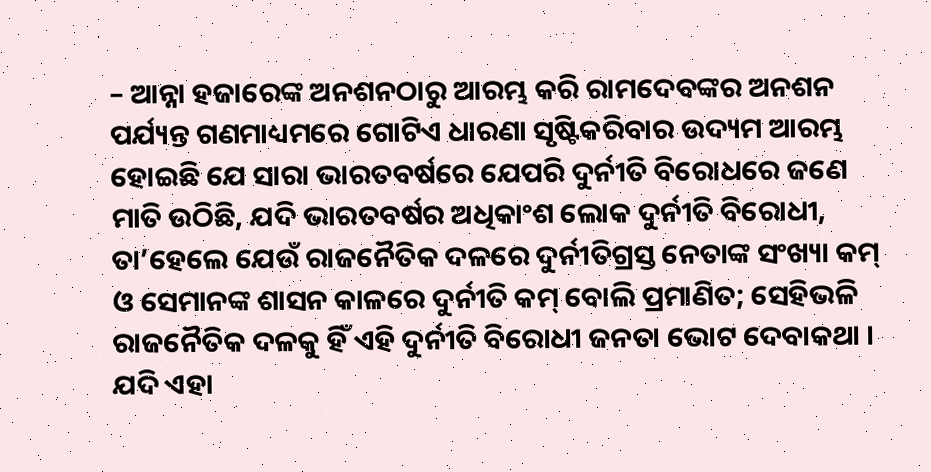– ଆନ୍ନା ହଜାରେଙ୍କ ଅନଶନଠାରୁ ଆରମ୍ଭ କରି ରାମଦେବଙ୍କର ଅନଶନ ପର୍ଯ୍ୟନ୍ତ ଗଣମାଧ୍ୟମରେ ଗୋଟିଏ ଧାରଣା ସୃଷ୍ଟିକରିବାର ଉଦ୍ୟମ ଆରମ୍ଭ ହୋଇଛି ଯେ ସାରା ଭାରତବର୍ଷରେ ଯେପରି ଦୁର୍ନୀତି ବିରୋଧରେ ଜଣେ ମାତି ଉଠିଛି, ଯଦି ଭାରତବର୍ଷର ଅଧିକାଂଶ ଲୋକ ଦୁର୍ନୀତି ବିରୋଧୀ, ତା’ହେଲେ ଯେଉଁ ରାଜନୈତିକ ଦଳରେ ଦୁର୍ନୀତିଗ୍ରସ୍ତ ନେତାଙ୍କ ସଂଖ୍ୟା କମ୍ ଓ ସେମାନଙ୍କ ଶାସନ କାଳରେ ଦୁର୍ନୀତି କମ୍ ବୋଲି ପ୍ରମାଣିତ; ସେହିଭଳି ରାଜନୈତିକ ଦଳକୁ ହିଁ ଏହି ଦୁର୍ନୀତି ବିରୋଧୀ ଜନତା ଭୋଟ ଦେବାକଥା । ଯଦି ଏହା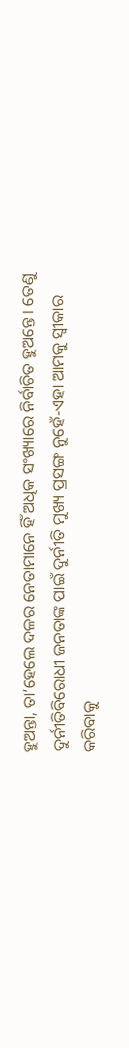ହୁଅନ୍ତା, ତା’ହେଲେ ଦଳର ନେତାମାନେ ହିଁ ଅଧିକ ସଂଖ୍ୟାରେ ନିର୍ବାଚିତ ହୁଅନ୍ତେ । ତେଣୁ ଦୁର୍ନୀତିବିରୋଧୀ ଜନତାଙ୍କ ପାଇଁ ଦୁର୍ନୀତି ମୁଖ୍ୟ ପ୍ରସଙ୍ଗ ନୁହେଁ-ଏହା ଆମକୁ ସ୍ୱୀକାର କରିବାକୁ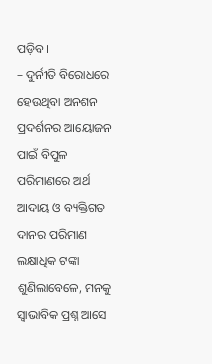ପଡ଼ିବ ।
– ଦୁର୍ନୀତି ବିରୋଧରେ ହେଉଥିବା ଅନଶନ ପ୍ରଦର୍ଶନର ଆୟୋଜନ ପାଇଁ ବିପୁଳ ପରିମାଣରେ ଅର୍ଥ ଆଦାୟ ଓ ବ୍ୟକ୍ତିଗତ ଦାନର ପରିମାଣ ଲକ୍ଷାଧିକ ଟଙ୍କା ଶୁଣିଲାବେଳେ, ମନକୁ ସ୍ୱାଭାବିକ ପ୍ରଶ୍ନ ଆସେ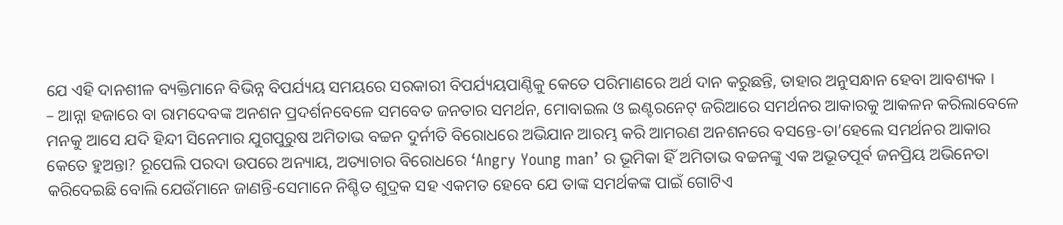ଯେ ଏହି ଦାନଶୀଳ ବ୍ୟକ୍ତିମାନେ ବିଭିନ୍ନ ବିପର୍ଯ୍ୟୟ ସମୟରେ ସରକାରୀ ବିପର୍ଯ୍ୟୟପାଣ୍ଠିକୁ କେତେ ପରିମାଣରେ ଅର୍ଥ ଦାନ କରୁଛନ୍ତି, ତାହାର ଅନୁସନ୍ଧାନ ହେବା ଆବଶ୍ୟକ ।
– ଆନ୍ନା ହଜାରେ ବା ରାମଦେବଙ୍କ ଅନଶନ ପ୍ରଦର୍ଶନବେଳେ ସମବେତ ଜନତାର ସମର୍ଥନ, ମୋବାଇଲ ଓ ଇଣ୍ଟରନେଟ୍ ଜରିଆରେ ସମର୍ଥନର ଆକାରକୁ ଆକଳନ କରିଲାବେଳେ ମନକୁ ଆସେ ଯଦି ହିନ୍ଦୀ ସିନେମାର ଯୁଗପୁରୁଷ ଅମିତାଭ ବଚ୍ଚନ ଦୁର୍ନୀତି ବିରୋଧରେ ଅଭିଯାନ ଆରମ୍ଭ କରି ଆମରଣ ଅନଶନରେ ବସନ୍ତେ-ତା’ହେଲେ ସମର୍ଥନର ଆକାର କେତେ ହୁଅନ୍ତା? ରୂପେଲି ପରଦା ଉପରେ ଅନ୍ୟାୟ, ଅତ୍ୟାଚାର ବିରୋଧରେ ‘Angry Young man’ ର ଭୂମିକା ହିଁ ଅମିତାଭ ବଚ୍ଚନଙ୍କୁ ଏକ ଅଭୂତପୂର୍ବ ଜନପ୍ରିୟ ଅଭିନେତା କରିଦେଇଛି ବୋଲି ଯେଉଁମାନେ ଜାଣନ୍ତି-ସେମାନେ ନିଶ୍ଚିତ ଶୁଦ୍ରକ ସହ ଏକମତ ହେବେ ଯେ ତାଙ୍କ ସମର୍ଥକଙ୍କ ପାଇଁ ଗୋଟିଏ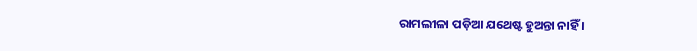ରାମଲୀଳା ପଡ଼ିଆ ଯଥେଷ୍ଟ ହୁଅନ୍ତା ନାହିଁ ।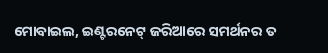ମୋବାଇଲ, ଇଣ୍ଟରନେଟ୍ ଜରିଆରେ ସମର୍ଥନର ତ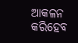ଆକଳନ କରିହେବ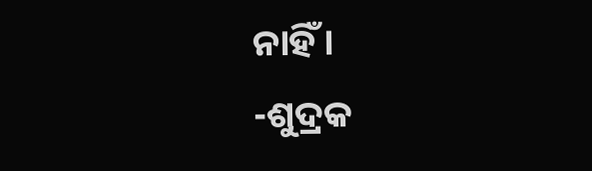ନାହିଁ ।
-ଶୁଦ୍ରକ